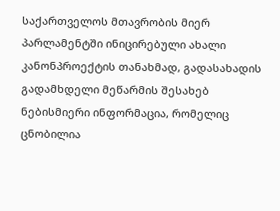საქართველოს მთავრობის მიერ პარლამენტში ინიცირებული ახალი კანონპროექტის თანახმად, გადასახადის გადამხდელი მეწარმის შესახებ ნებისმიერი ინფორმაცია, რომელიც ცნობილია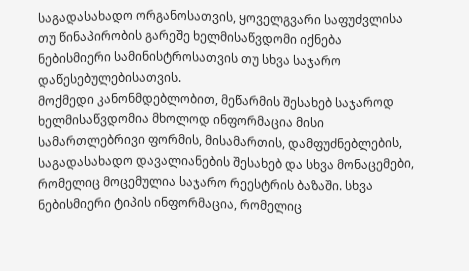საგადასახადო ორგანოსათვის, ყოველგვარი საფუძვლისა თუ წინაპირობის გარეშე ხელმისაწვდომი იქნება ნებისმიერი სამინისტროსათვის თუ სხვა საჯარო დაწესებულებისათვის.
მოქმედი კანონმდებლობით, მეწარმის შესახებ საჯაროდ ხელმისაწვდომია მხოლოდ ინფორმაცია მისი სამართლებრივი ფორმის, მისამართის, დამფუძნებლების, საგადასახადო დავალიანების შესახებ და სხვა მონაცემები, რომელიც მოცემულია საჯარო რეესტრის ბაზაში. სხვა ნებისმიერი ტიპის ინფორმაცია, რომელიც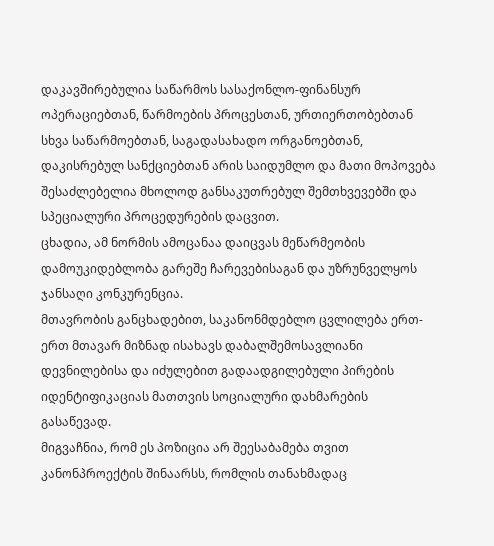დაკავშირებულია საწარმოს სასაქონლო-ფინანსურ ოპერაციებთან, წარმოების პროცესთან, ურთიერთობებთან სხვა საწარმოებთან, საგადასახადო ორგანოებთან, დაკისრებულ სანქციებთან არის საიდუმლო და მათი მოპოვება შესაძლებელია მხოლოდ განსაკუთრებულ შემთხვევებში და სპეციალური პროცედურების დაცვით.
ცხადია, ამ ნორმის ამოცანაა დაიცვას მეწარმეობის დამოუკიდებლობა გარეშე ჩარევებისაგან და უზრუნველყოს ჯანსაღი კონკურენცია.
მთავრობის განცხადებით, საკანონმდებლო ცვლილება ერთ-ერთ მთავარ მიზნად ისახავს დაბალშემოსავლიანი დევნილებისა და იძულებით გადაადგილებული პირების იდენტიფიკაციას მათთვის სოციალური დახმარების გასაწევად.
მიგვაჩნია, რომ ეს პოზიცია არ შეესაბამება თვით კანონპროექტის შინაარსს, რომლის თანახმადაც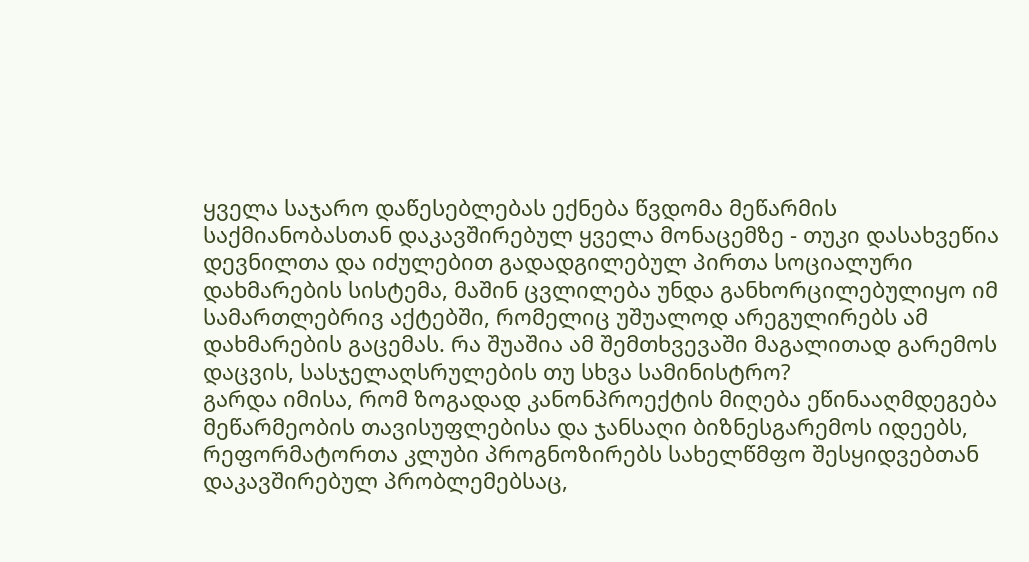ყველა საჯარო დაწესებლებას ექნება წვდომა მეწარმის საქმიანობასთან დაკავშირებულ ყველა მონაცემზე - თუკი დასახვეწია დევნილთა და იძულებით გადადგილებულ პირთა სოციალური დახმარების სისტემა, მაშინ ცვლილება უნდა განხორცილებულიყო იმ სამართლებრივ აქტებში, რომელიც უშუალოდ არეგულირებს ამ დახმარების გაცემას. რა შუაშია ამ შემთხვევაში მაგალითად გარემოს დაცვის, სასჯელაღსრულების თუ სხვა სამინისტრო?
გარდა იმისა, რომ ზოგადად კანონპროექტის მიღება ეწინააღმდეგება მეწარმეობის თავისუფლებისა და ჯანსაღი ბიზნესგარემოს იდეებს, რეფორმატორთა კლუბი პროგნოზირებს სახელწმფო შესყიდვებთან დაკავშირებულ პრობლემებსაც,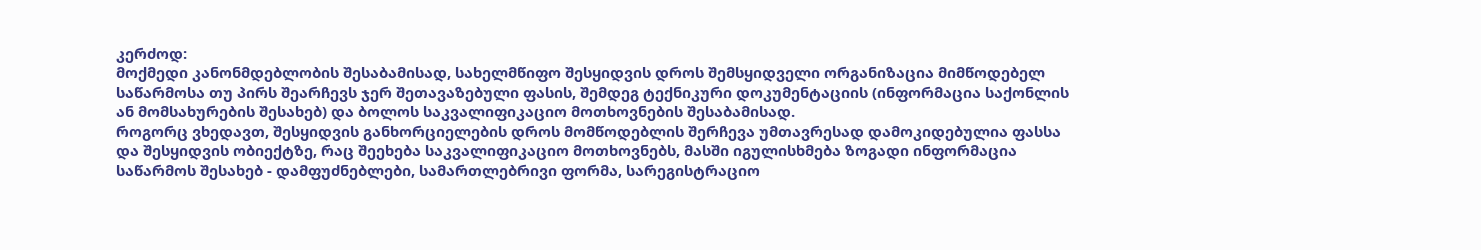კერძოდ:
მოქმედი კანონმდებლობის შესაბამისად, სახელმწიფო შესყიდვის დროს შემსყიდველი ორგანიზაცია მიმწოდებელ საწარმოსა თუ პირს შეარჩევს ჯერ შეთავაზებული ფასის, შემდეგ ტექნიკური დოკუმენტაციის (ინფორმაცია საქონლის ან მომსახურების შესახებ) და ბოლოს საკვალიფიკაციო მოთხოვნების შესაბამისად.
როგორც ვხედავთ, შესყიდვის განხორციელების დროს მომწოდებლის შერჩევა უმთავრესად დამოკიდებულია ფასსა და შესყიდვის ობიექტზე, რაც შეეხება საკვალიფიკაციო მოთხოვნებს, მასში იგულისხმება ზოგადი ინფორმაცია საწარმოს შესახებ - დამფუძნებლები, სამართლებრივი ფორმა, სარეგისტრაციო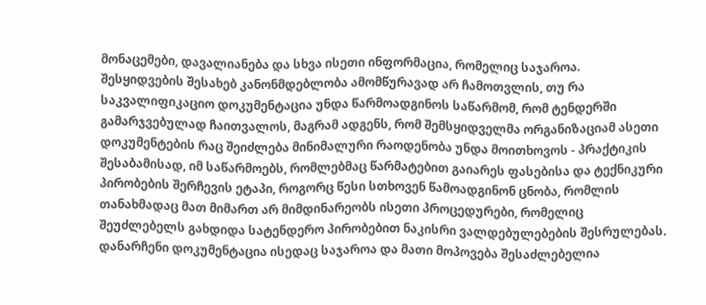მონაცემები, დავალიანება და სხვა ისეთი ინფორმაცია, რომელიც საჯაროა.
შესყიდვების შესახებ კანონმდებლობა ამომწურავად არ ჩამოთვლის, თუ რა საკვალიფიკაციო დოკუმენტაცია უნდა წარმოადგინოს საწარმომ, რომ ტენდერში გამარჯვებულად ჩაითვალოს, მაგრამ ადგენს, რომ შემსყიდველმა ორგანიზაციამ ასეთი დოკუმენტების რაც შეიძლება მინიმალური რაოდენობა უნდა მოითხოვოს - პრაქტიკის შესაბამისად, იმ საწარმოებს, რომლებმაც წარმატებით გაიარეს ფასებისა და ტექნიკური პირობების შერჩევის ეტაპი, როგორც წესი სთხოვენ წამოადგინონ ცნობა, რომლის თანახმადაც მათ მიმართ არ მიმდინარეობს ისეთი პროცედურები, რომელიც შეუძლებელს გახდიდა სატენდერო პირობებით ნაკისრი ვალდებულებების შესრულებას. დანარჩენი დოკუმენტაცია ისედაც საჯაროა და მათი მოპოვება შესაძლებელია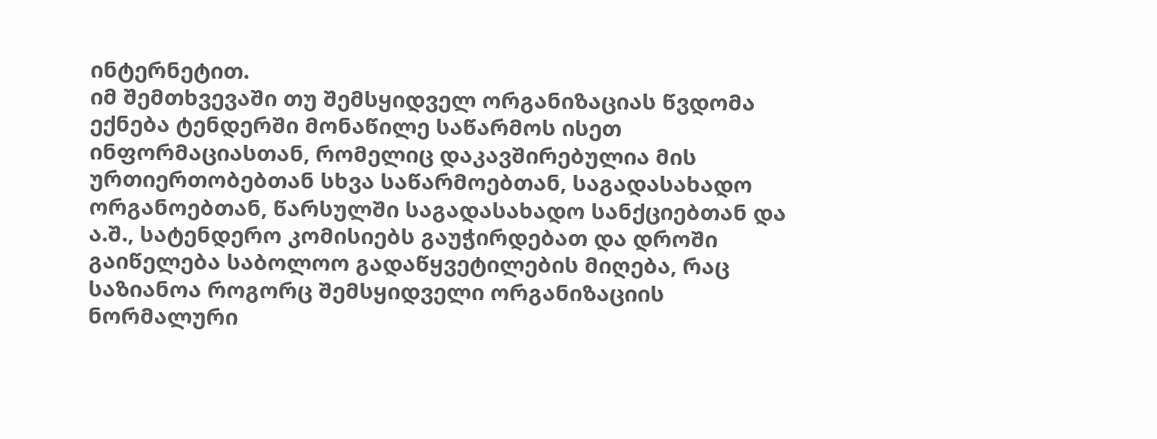ინტერნეტით.
იმ შემთხვევაში თუ შემსყიდველ ორგანიზაციას წვდომა ექნება ტენდერში მონაწილე საწარმოს ისეთ ინფორმაციასთან, რომელიც დაკავშირებულია მის ურთიერთობებთან სხვა საწარმოებთან, საგადასახადო ორგანოებთან, წარსულში საგადასახადო სანქციებთან და ა.შ., სატენდერო კომისიებს გაუჭირდებათ და დროში გაიწელება საბოლოო გადაწყვეტილების მიღება, რაც საზიანოა როგორც შემსყიდველი ორგანიზაციის ნორმალური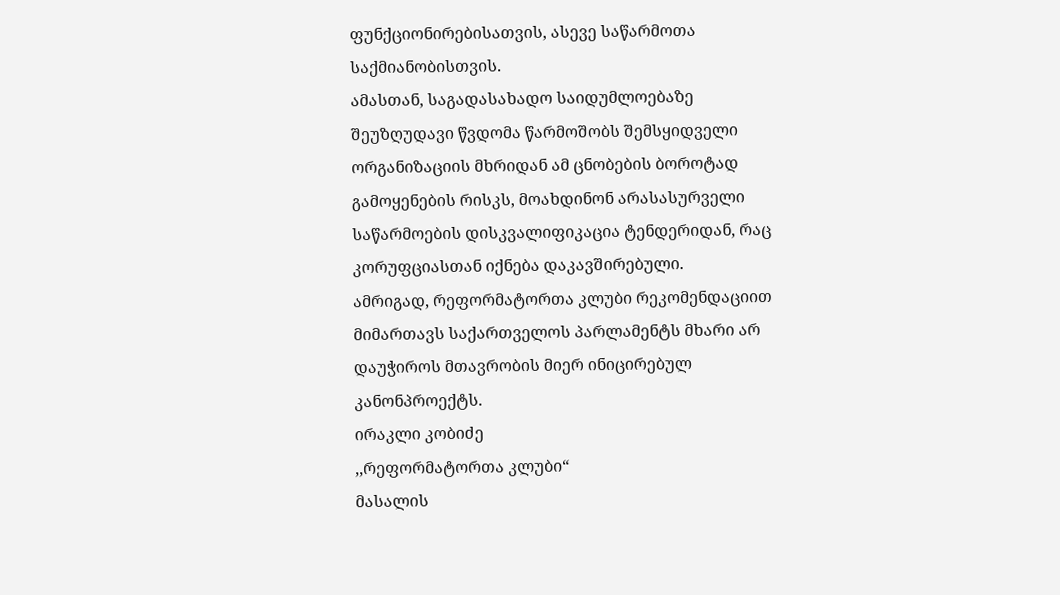ფუნქციონირებისათვის, ასევე საწარმოთა საქმიანობისთვის.
ამასთან, საგადასახადო საიდუმლოებაზე შეუზღუდავი წვდომა წარმოშობს შემსყიდველი ორგანიზაციის მხრიდან ამ ცნობების ბოროტად გამოყენების რისკს, მოახდინონ არასასურველი საწარმოების დისკვალიფიკაცია ტენდერიდან, რაც კორუფციასთან იქნება დაკავშირებული.
ამრიგად, რეფორმატორთა კლუბი რეკომენდაციით მიმართავს საქართველოს პარლამენტს მხარი არ დაუჭიროს მთავრობის მიერ ინიცირებულ კანონპროექტს.
ირაკლი კობიძე
,,რეფორმატორთა კლუბი“
მასალის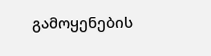გამოყენების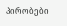პირობები